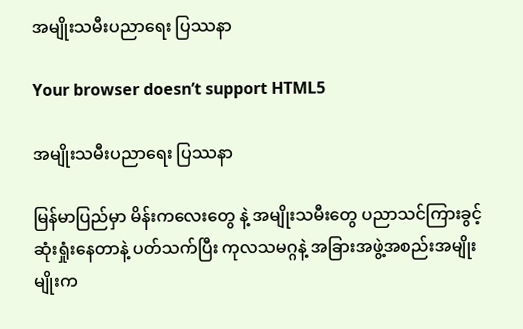အမျိုးသမီးပညာရေး ပြဿနာ

Your browser doesn’t support HTML5

အမျိုးသမီးပညာရေး ပြဿနာ

မြန်မာပြည်မှာ မိန်းကလေးတွေ နဲ့ အမျိုးသမီးတွေ ပညာသင်ကြားခွင့် ဆုံးရှုံးနေတာနဲ့ ပတ်သက်ပြီး ကုလသမဂ္ဂနဲ့ အခြားအဖွဲ့အစည်းအမျိုးမျိုးက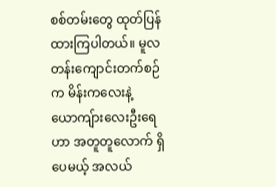စစ်တမ်းတွေ ထုတ်ပြန်ထားကြပါတယ်။ မူလတန်းကျောင်းတက်စဉ်က မိန်းကလေးနဲ့ ယောကျ်ားလေးဦးရေဟာ အတူတူလောက် ရှိပေမယ့် အလယ်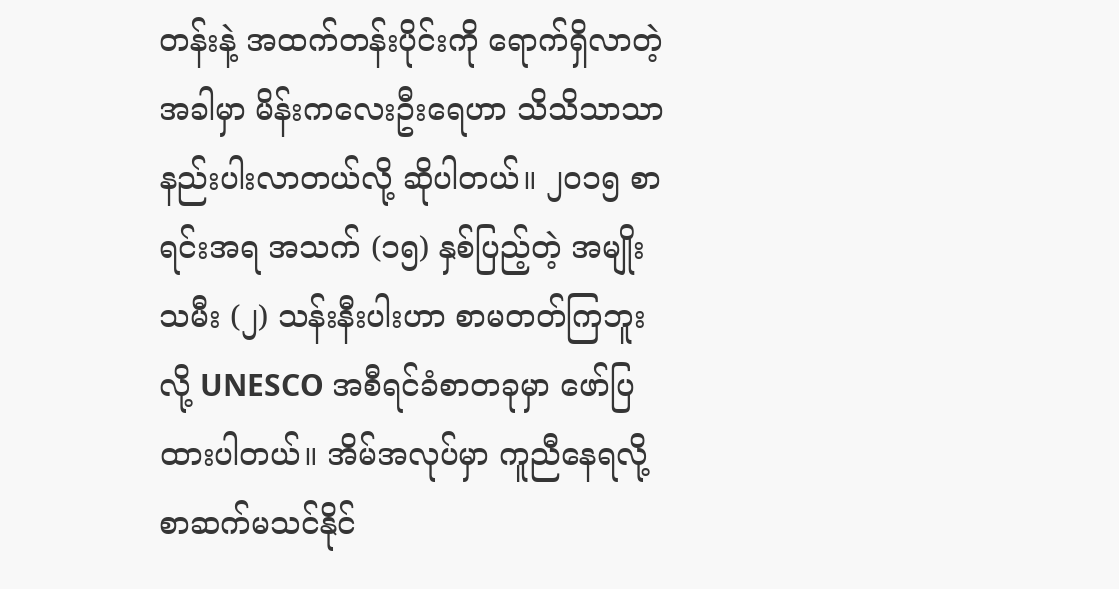တန်းနဲ့ အထက်တန်းပိုင်းကို ရောက်ရှိလာတဲ့အခါမှာ မိန်းကလေးဦးရေဟာ သိသိသာသာ နည်းပါးလာတယ်လို့ ဆိုပါတယ်။ ၂၀၁၅ စာရင်းအရ အသက် (၁၅) နှစ်ပြည့်တဲ့ အမျိုးသမီး (၂) သန်းနီးပါးဟာ စာမတတ်ကြဘူးလို့ UNESCO အစီရင်ခံစာတခုမှာ ဖော်ပြထားပါတယ်။ အိမ်အလုပ်မှာ ကူညီနေရလို့ စာဆက်မသင်နိုင်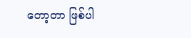တော့တာ ဖြစ်ပါ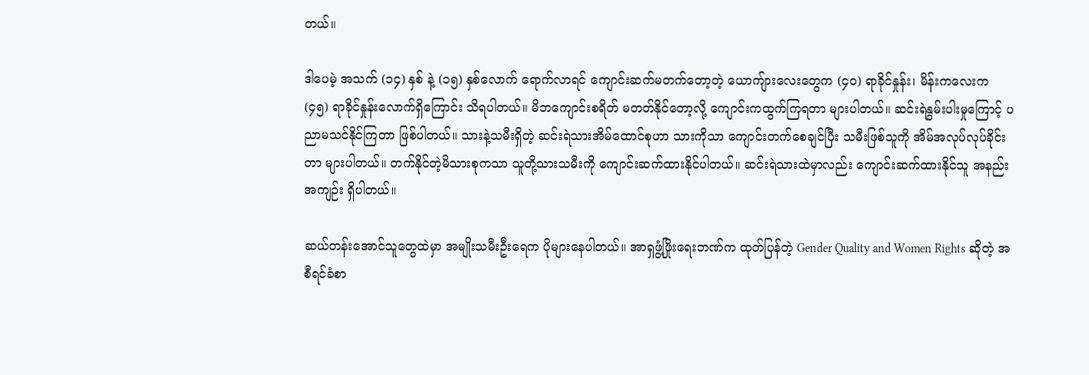တယ်။

ဒါပေမဲ့ အသက် (၁၄) နှစ် နဲ့ (၁၅) နှစ်လောက် ရောက်လာရင် ကျောင်းဆက်မတက်တော့တဲ့ ယောကျ်ားလေးတွေက (၄၀) ရာခိုင်နှုန်း၊ မိန်းကလေးက (၄၅) ရာခိုင်နှုန်းလောက်ရှိကြောင်း သိရပါတယ်။ မိဘကျောင်းစရိတ် မတတ်နိုင်တော့လို့ ကျောင်းကထွက်ကြရတာ များပါတယ်။ ဆင်းရဲနွမ်းပါးမှုကြောင့် ပညာမသင်နိုင်ကြတာ ဖြစ်ပါတယ်။ သားနဲ့သမီးရှိတဲ့ ဆင်းရဲသားအိမ်ထောင်စုဟာ သားကိုသာ ကျောင်းတက်စေချင်ပြီး သမီးဖြစ်သူကို အိမ်အလုပ်လုပ်ခိုင်းတာ များပါတယ်။ တက်နိုင်တဲ့မိသားစုကသာ သူတို့သားသမီးကို ကျောင်းဆက်ထားနိုင်ပါတယ်။ ဆင်းရဲသားထဲမှာလည်း ကျောင်းဆက်ထားနိုင်သူ အနည်းအကျဉ်း ရှိပါတယ်။

ဆယ်တန်းအောင်သူတွေထဲမှာ အမျိုးသမီးဦးရေက ပိုများနေပါတယ်။ အာရှဖွံ့ဖြိုးရေးဘဏ်က ထုတ်ပြန်တဲ့ Gender Quality and Women Rights ဆိုတဲ့ အစီရင်ခံစာ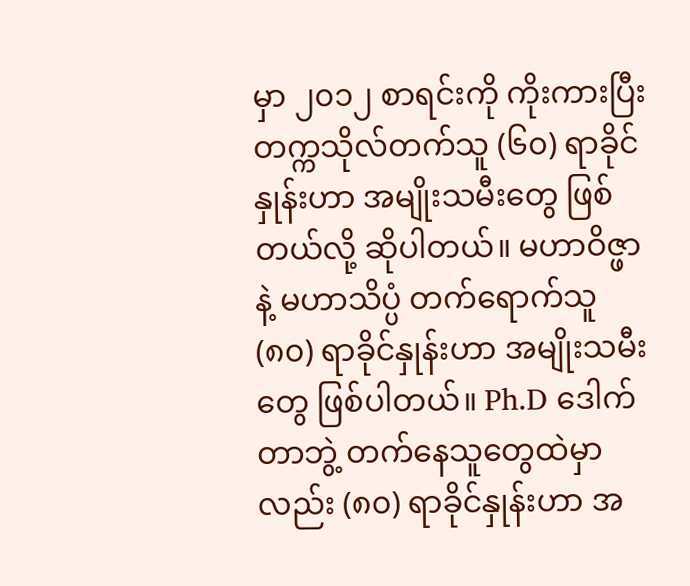မှာ ၂၀၁၂ စာရင်းကို ကိုးကားပြီး တက္ကသိုလ်တက်သူ (၆၀) ရာခိုင်နှုန်းဟာ အမျိုးသမီးတွေ ဖြစ်တယ်လို့ ဆိုပါတယ်။ မဟာဝိဇ္ဖာနဲ့ မဟာသိပ္ပံ တက်ရောက်သူ (၈၀) ရာခိုင်နှုန်းဟာ အမျိုးသမီးတွေ ဖြစ်ပါတယ်။ Ph.D ဒေါက်တာဘွဲ့ တက်နေသူတွေထဲမှာလည်း (၈၀) ရာခိုင်နှုန်းဟာ အ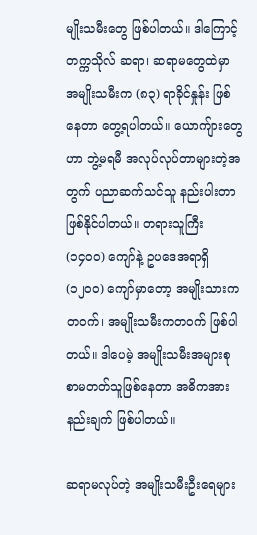မျိုးသမီးတွေ ဖြစ်ပါတယ်။ ဒါကြောင့် တက္ကသိုလ် ဆရာ၊ ဆရာမတွေထဲမှာ အမျိုးသမီးက (၈၃) ရာခိုင်နှုန်း ဖြစ်နေတာ တွေ့ရပါတယ်။ ယောကျ်ားတွေဟာ ဘွဲ့မရမီ အလုပ်လုပ်တာများတဲ့အတွက် ပညာဆက်သင်သူ နည်းပါးတာ ဖြစ်နိုင်ပါတယ်။ တရားသူကြီး (၁၄၀၀) ကျော်နဲ့ ဥပဒေအရာရှိ (၁၂၀၀) ကျော်မှာတော့ အမျိုးသားကတဝက်၊ အမျိုးသမီးကတဝက် ဖြစ်ပါတယ်။ ဒါပေမဲ့ အမျိုးသမီးအများစု စာမတတ်သူဖြစ်နေတာ အဓိကအားနည်းချက် ဖြစ်ပါတယ်။

ဆရာမလုပ်တဲ့ အမျိုးသမီးဦးရေများ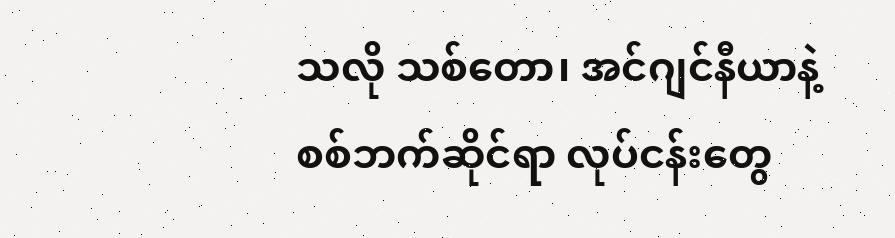သလို သစ်တော၊ အင်ဂျင်နီယာနဲ့ စစ်ဘက်ဆိုင်ရာ လုပ်ငန်းတွေ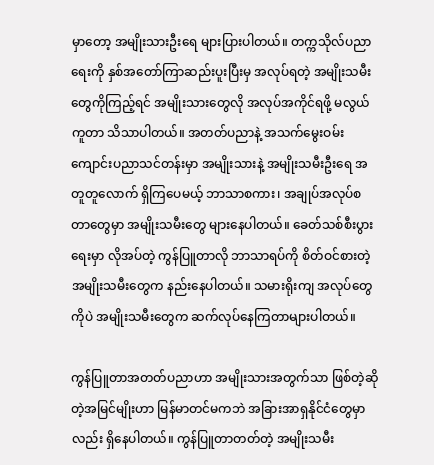မှာတော့ အမျိုးသားဦးရေ များပြားပါတယ်။ တက္ကသိုလ်ပညာရေးကို နှစ်အတော်ကြာဆည်းပူးပြီးမှ အလုပ်ရတဲ့ အမျိုးသမီးတွေကိုကြည့်ရင် အမျိုးသားတွေလို အလုပ်အကိုင်ရဖို့ မလွယ်ကူတာ သိသာပါတယ်။ အတတ်ပညာနဲ့ အသက်မွေးဝမ်းကျောင်းပညာသင်တန်းမှာ အမျိုးသားနဲ့ အမျိုးသမီးဦးရေ အတူတူလောက် ရှိကြပေမယ့် ဘာသာစကား၊ အချုပ်အလုပ်စတာတွေမှာ အမျိုးသမီးတွေ များနေပါတယ်။ ခေတ်သစ်စီးပွားရေးမှာ လိုအပ်တဲ့ ကွန်ပြူတာလို ဘာသာရပ်ကို စိတ်ဝင်စားတဲ့ အမျိုးသမီးတွေက နည်းနေပါတယ်။ သမားရိုးကျ အလုပ်တွေကိုပဲ အမျိုးသမီးတွေက ဆက်လုပ်နေကြတာများပါတယ်။

ကွန်ပြူတာအတတ်ပညာဟာ အမျိုးသားအတွက်သာ ဖြစ်တဲ့ဆိုတဲ့အမြင်မျိုးဟာ မြန်မာတင်မကဘဲ အခြားအာရှနိုင်ငံတွေမှာလည်း ရှိနေပါတယ်။ ကွန်ပြူတာတတ်တဲ့ အမျိုးသမီး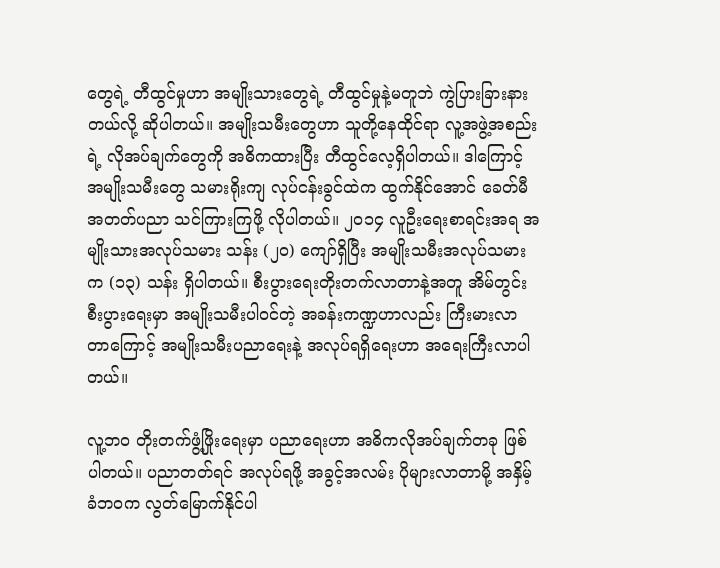တွေရဲ့ တီထွင်မှုဟာ အမျိုးသားတွေရဲ့ တီထွင်မှုနဲ့မတူဘဲ ကွဲပြားခြားနားတယ်လို့ ဆိုပါတယ်။ အမျိုးသမီးတွေဟာ သူတို့နေထိုင်ရာ လူ့အဖွဲ့အစည်းရဲ့ လိုအပ်ချက်တွေကို အဓိကထားပြီး တီထွင်လေ့ရှိပါတယ်။ ဒါကြောင့် အမျိုးသမီးတွေ သမားရိုးကျ လုပ်ငန်းခွင်ထဲက ထွက်နိုင်အောင် ခေတ်မီအတတ်ပညာ သင်ကြားကြဖို့ လိုပါတယ်။ ၂၀၁၄ လူဦးရေးစာရင်းအရ အမျိုးသားအလုပ်သမား သန်း (၂၀) ကျော်ရှိပြီး အမျိုးသမီးအလုပ်သမားက (၁၃) သန်း ရှိပါတယ်။ စီးပွားရေးတိုးတက်လာတာနဲ့အတူ အိမ်တွင်းစီးပွားရေးမှာ အမျိုးသမီးပါဝင်တဲ့ အခန်းကဏ္ဍဟာလည်း ကြီးမားလာတာကြောင့် အမျိုးသမီးပညာရေးနဲ့ အလုပ်ရရှိရေးဟာ အရေးကြီးလာပါတယ်။

လူ့ဘဝ တိုးတက်ဖွံ့ဖြိုးရေးမှာ ပညာရေးဟာ အဓိကလိုအပ်ချက်တခု ဖြစ်ပါတယ်။ ပညာတတ်ရင် အလုပ်ရဖို့ အခွင့်အလမ်း ပိုများလာတာမို့ အနှိမ့်ခံဘဝက လွတ်မြောက်နိုင်ပါ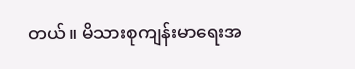တယ်။ မိသားစုကျန်းမာရေးအ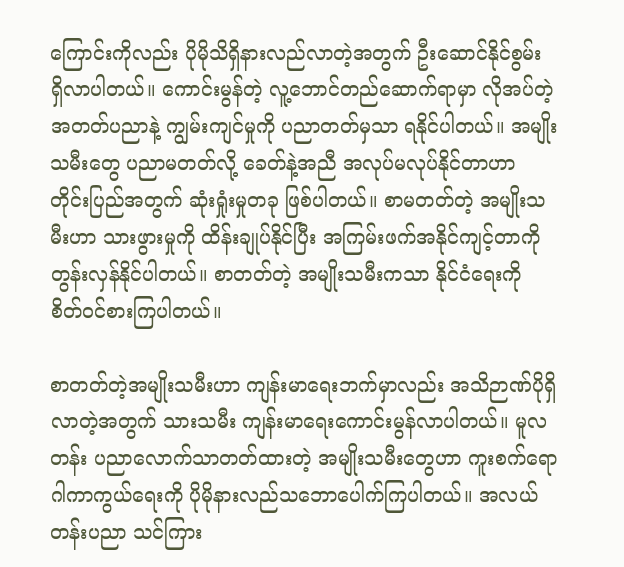ကြောင်းကိုလည်း ပိုမိုသိရှိနားလည်လာတဲ့အတွက် ဦးဆောင်နိုင်စွမ်း ရှိလာပါတယ်။ ကောင်းမွန်တဲ့ လူ့ဘောင်တည်ဆောက်ရာမှာ လိုအပ်တဲ့အတတ်ပညာနဲ့ ကျွမ်းကျင်မှုကို ပညာတတ်မှသာ ရနိုင်ပါတယ်။ အမျိုးသမီးတွေ ပညာမတတ်လို့ ခေတ်နဲ့အညီ အလုပ်မလုပ်နိုင်တာဟာ တိုင်းပြည်အတွက် ဆုံးရှုံးမှုတခု ဖြစ်ပါတယ်။ စာမတတ်တဲ့ အမျိုးသမီးဟာ သားဖွားမှုကို ထိန်းချုပ်နိုင်ပြီး အကြမ်းဖက်အနိုင်ကျင့်တာကို တွန်းလှန်နိုင်ပါတယ်။ စာတတ်တဲ့ အမျိုးသမီးကသာ နိုင်ငံရေးကို စိတ်ဝင်စားကြပါတယ်။

စာတတ်တဲ့အမျိုးသမီးဟာ ကျန်းမာရေးဘက်မှာလည်း အသိဉာဏ်ပိုရှိလာတဲ့အတွက် သားသမီး ကျန်းမာရေးကောင်းမွန်လာပါတယ်။ မူလတန်း ပညာလောက်သာတတ်ထားတဲ့ အမျိုးသမီးတွေဟာ ကူးစက်ရောဂါကာကွယ်ရေးကို ပိုမိုနားလည်သဘောပေါက်ကြပါတယ်။ အလယ်တန်းပညာ သင်ကြား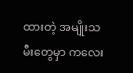ထားတဲ့ အမျိုးသမီးတွေမှာ ကလေး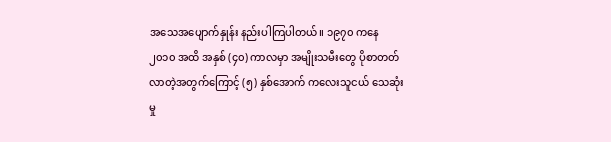အသေအပျောက်နှုန်း နည်းပါကြပါတယ်။ ၁၉၇၀ ကနေ ၂၀၁၀ အထိ အနှစ် (၄၀) ကာလမှာ အမျိုးသမီးတွေ ပိုစာတတ်လာတဲ့အတွက်ကြောင့် (၅) နှစ်အောက် ကလေးသူငယ် သေဆုံးမှု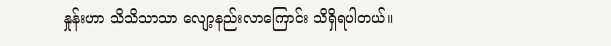နှုန်းဟာ သိသိသာသာ လျော့နည်းလာကြောင်း သိရှိရပါတယ်။